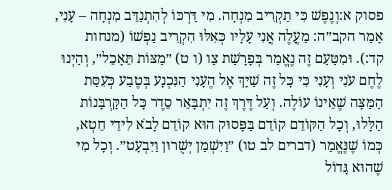פסוק א:וְנֶפֶשׁ כִּי תַקְרִיב מִנְחָה. מִי דַּרְכּוֹ לְהִתְנַדֵּב מִנְחָה – עָנִי, אָמַר הקב״ה: מַעֲלֶה אֲנִי עָלָיו כְּאִלּוּ הִקְרִיב נַפְשׁוֹ (מנחות קד:). וּמִטַּעַם זֶה נֶאֱמַר בְּפָרָשַׁת צַו (ו ט) ״מַצּוֹת תֵּאָכֵל״, וְהַיְנוּ לֶחֶם עֹנִי וְעָנִי כִּי כָּל זֶה שַׁיָּךְ אֶל הֶעָנִי הַנִּכְנָע בְּטֶבַע כְּעִסַּת הַמַּצָּה שֶׁאֵינוֹ עוֹלֶה. וְעַל דֶּרֶךְ זֶה יִתְבָּאֵר סֵדֶר כָּל הַקָּרְבָּנוֹת הַלָּלוּ, וְכָל הַקּוֹדֵם קוֹדֵם בַּפָּסוּק הוּא קוֹדֵם לָבֹא לִידֵי חֵטְא, כְּמוֹ שֶׁנֶּאֱמַר (דברים לב טו) ״וַיִּשְׁמַן יְשֻׁרוּן וַיִּבְעָט״. וְכָל מִי שֶׁהוּא גָּדוֹל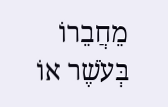מֵחֲבֵרוֹ בְּעֹשֶׁר אוֹ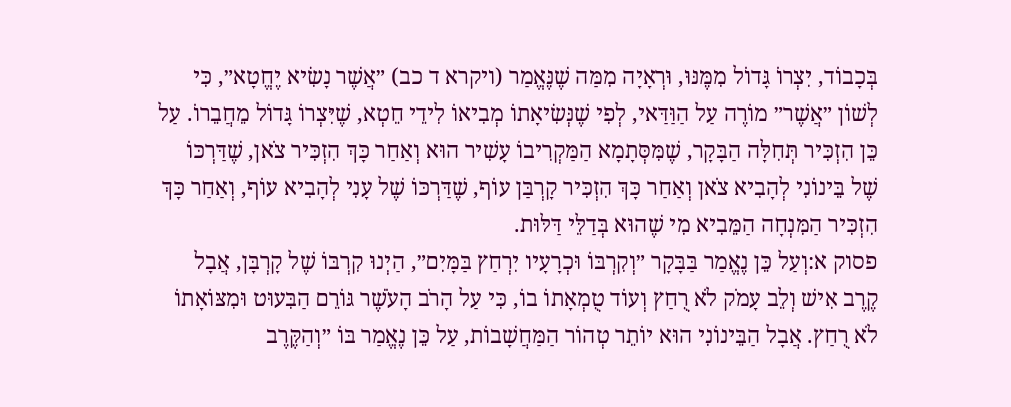בְּכָבוֹד, יִצְרוֹ גָּדוֹל מִמֶּנּוּ, וּרְאָיָה מִמַּה שֶׁנֶּאֱמַר (ויקרא ד כב) ״אֲשֶׁר נָשִׂיא יֶחֱטָא״, כִּי לְשׁוֹן ״אֲשֶׁר״ מוֹרֶה עַל הַוַּדַּאי, לְפִי שֶׁנְּשִׂיאָתוֹ מְבִיאוֹ לִידֵי חֵטְא, שֶׁיִּצְרוֹ גָּדוֹל מֵחֲבֵרוֹ. עַל כֵּן הִזְכִּיר תְּחִלָּה הַבָּקָר, שֶׁמִּסְּתָמָא הַמַּקְרִיבוֹ עָשִׁיר הוּא וְאַחַר כָּךְ הִזְכִּיר צֹאן, שֶׁדַּרְכּוֹ שֶׁל בֵּינוֹנִי לְהָבִיא צֹאן וְאַחַר כָּךְ הִזְכִּיר קָרְבַּן עוֹף, שֶׁדַּרְכּוֹ שֶׁל עָנִי לְהָבִיא עוֹף, וְאַחַר כָּךְ הִזְכִּיר הַמִּנְחָה הַמֵּבִיא מִי שֶׁהוּא בְּדַלֵּי דַּלּוּת.
פסוק א:וְעַל כֵּן נֶאֱמַר בַּבָּקָר ״וְקִרְבּוֹ וּכְרָעָיו יִרְחַץ בַּמָּיִם״, הַיְנוּ קִרְבּוֹ שֶׁל קָרְבָּן, אֲבָל קֶרֶב אִישׁ וְלֵב עָמֹק לֹא רֻחַץ וְעוֹד טֻמְאָתוֹ בוֹ, כִּי עַל הָרֹב הָעֹשֶׁר גּוֹרֵם הַבִּעוּט וּמִצּוֹאָתוֹ לֹא רֻחַץ. אֲבָל הַבֵּינוֹנִי הוּא יוֹתֵר טְהוֹר הַמַּחֲשָׁבוֹת, עַל כֵּן נֶאֱמַר בּוֹ ״וְהַקֶּרֶב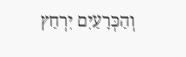וְהַכְּרָעַיִם יִרְחַץ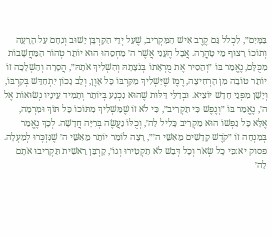בַּמָּיִם״, לִכְלֹל גַּם קֶרֶב אִישׁ הַמַּקְרִיב, שֶׁעַל יְדֵי הַקָּרְבָּן יָשׁוּב וְנִחָם עַל הָרָעָה וְתוֹכוֹ רָצוּף מֵי טָהֳרָה. אֲבָל הֶעָנִי אֲשֶׁר ה׳ מַחְסֵהוּ הוּא יוֹתֵר טְהוֹר הַמַּחֲשָׁבוֹת מִכֻּלָּם, נֶאֱמַר בּוֹ ״וְהֵסִיר אֶת מֻרְאָתוֹ בְּנֹצָתָהּ וְהִשְׁלִיךְ אֹתָהּ״, הֲסָרָה וְהַשְׁלָכָה זוֹ יוֹתֵר טוֹבָה מִן הָרְחִיצָה, רֶמֶז שֶׁיַּשְׁלִיךְ מִקִּרְבּוֹ כָּל אָוֶן, וְלֵב נָכוֹן יִתְחַדֵּשׁ בְּקִרְבּוֹ, וְיָשָׁן מִפְּנֵי חָדָשׁ יוֹצִיא. וּבְדַלֵּי דַּלּוּת שֶׁהוּא נִכְנָע בְּיוֹתֵר וְתָמִיד עֵינָיו נְשׂוּאוֹת אֶל ה׳, נֶאֱמַר בּוֹ ״וְנֶפֶשׁ כִּי תַקְרִיב״, כִּי לֹא זוֹ שֶׁמַּשְׁלִיךְ מִתּוֹכוֹ כָּל תּוֹךְ וּמִרְמָה, אֶלָּא כָּל נַפְשׁוֹ הוּא מַקְרִיב כָּלִיל לַה׳, וְכֻלּוֹ נַעֲשֶׂה בְּרִיָּה חֲדָשָׁה. לְכָךְ נֶאֱמַר בְּמִנְחָה זוֹ ״קֹדֶשׁ קָדָשִׁים מֵאִשֵּׁי ה׳״, רָצָה לוֹמַר יוֹתֵר מֵאִשֵּׁי ה׳ שֶׁנִּזְכְּרוּ לְמַעְלָה.
פסוק יא:כִּי כָל שְׂאֹר וְכָל דְּבַשׁ לֹא תַקְטִירוּ וְגוֹ׳, קָרְבַּן רֵאשִׁית תַּקְרִיבוּ אֹתָם לַה׳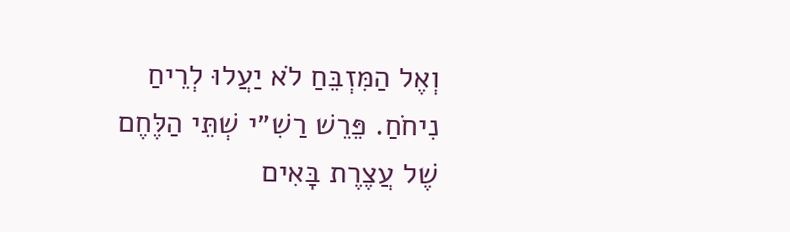וְאֶל הַמִּזְבֵּחַ לֹא יַעֲלוּ לְרֵיחַ נִיחֹחַ. פֵּרֵשׁ רַשִׁ״י שְׁתֵּי הַלֶּחֶם שֶׁל עֲצֶרֶת בָּאִים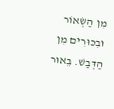מִן הַשְּׂאוֹר וּבִכּוּרִים מִן הַדְּבַשׁ. בֵּאוּר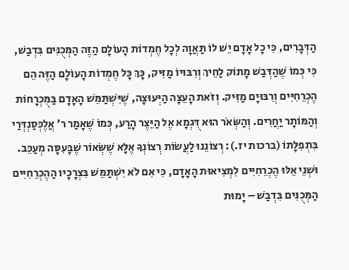הַדְּבָרִים, כִּי כָל אָדָם יֵשׁ לוֹ תַּאֲוָה לְכָל חֶמְדוֹת הָעוֹלָם הַזֶּה הַמְּכֻנִּים בִּדְבַשׁ, כִּי כְּמוֹ שֶׁהַדְּבַשׁ מָתוֹק לַחֵיךְ וְרִבּוּיוֹ מַזִּיק, כָּךְ כָּל חֶמְדוֹת הָעוֹלָם הַזֶּה הֵם הֶכְרֵחִיִּים וְרִבּוּיָם מַזִּיק. וְזֹאת הָעֵצָה הַיְּעוּצָה, שֶׁיִּשְׁתַּמֵּשׁ הָאָדָם בַּמֻּכְרָחוֹת וְהַמּוֹתָר יַחֲרִים. וְהַשְּׂאֹר הוּא דֻּגְמָא אֶל הַיֵּצֶר הָרַע, כְּמוֹ שֶׁאָמַר ר׳ אֲלֶכְּסַנְדְּרַי בִּתְפִלָּתוֹ (ברכות יז.): רְצוֹנֵנוּ לַעֲשׂוֹת רְצוֹנְךָ אֶלָּא שֶׁשְּׂאוֹר שֶׁבָּעִסָּה מְעַכֵּב. וּשְׁנֵי אֵלּוּ הֶכְרֵחִיִּים לִמְצִיאוּת הָאָדָם, כִּי אִם לֹא יִשְׁתַּמֵּשׁ בִּצְרָכָיו הַהֶכְרֵחִיִּים הַמְּכֻנִּים בִּדְבַשׁ – יָמוּת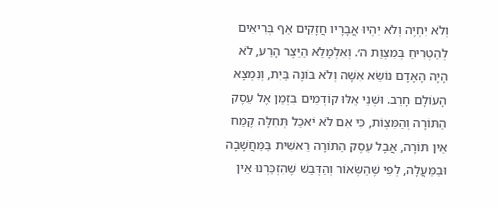וְלֹא יִחְיֶה וְלֹא יִהְיוּ אֲבָרָיו חֲזָקִים אַף בְּרִיאִים לְהַטְרִיחַ בְּמִצְוַת ה׳. וְאִלְמָלֵא הַיֵּצֶר הָרַע, לֹא הָיָה הָאָדָם נוֹשֵׂא אִשָּׁה וְלֹא בּוֹנֶה בַּיִת, וְנִמְצָא הָעוֹלָם חָרֵב. וּשְׁנֵי אֵלּוּ קוֹדְמִים בִּזְמַן אֶל עֵסֶק הַתּוֹרָה וְהַמִּצְוֹת, כִּי אִם לֹא יֹאכַל תְּחִלָּה קֶמַח אֵין תּוֹרָה, אֲבָל עֵסֶק הַתּוֹרָה רֵאשִׁית בַּמַּחֲשָׁבָה וּבַמַּעֲלָה, לְפִי שֶׁהַשְּׂאוֹר וְהַדְּבַשׁ שֶׁהִזְכַּרְנוּ אֵין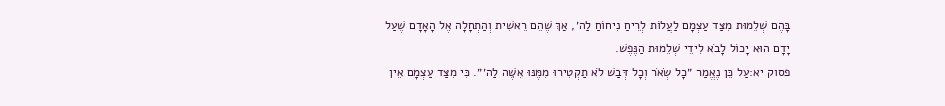בָּהֶם שְׁלֵמוּת מִצַּד עַצְמָם לַעֲלוֹת לְרֵיחַ נִיחוֹחַ לַה׳, אַךְ שֶׁהֵם רֵאשִׁית וְהַתְחָלָה אֶל הָאָדָם שֶׁעַל יָדָם הוּא יָכוֹל לָבֹא לִידֵי שְׁלֵמוּת הַנֶּפֶשׁ.
פסוק יא:עַל כֵּן נֶאֱמַר ״כָל שְׂאֹר וְכָל דְּבַשׁ לֹא תַקְטִירוּ מִמֶּנּוּ אִשֶּׁה לַה׳״. כִּי מִצַּד עַצְמָם אֵין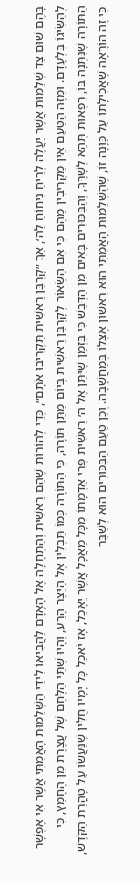בָּהֶם שׁוּם צַד שְׁלֵמוּת אֲשֶׁר יַעֲלֶה לְרֵיחַ נִיחוֹחַ לַה׳, אַךְ ״קָרְבַּן רֵאשִׁית תַּקְרִיבוּ אֹתָם״, כְּדֵי לְהוֹרוֹת שֶׁהֵם רֵאשִׁית וְהַתְחָלָה אֶל הָאָדָם לַהֲבִיאוֹ לִידֵי הַשְּׁלֵמוּת הָאֲמִתִּי אֲשֶׁר אִי אֶפְשָׁר לְהַשִּׂיגוֹ בִּלְעָדָם. וּמִזֶּה הַטַּעַם אֵין מַקְרִיבִין מֵהֶם כִּי אִם הַשְּׂאוֹר לְקָרְבַּן רֵאשִׁית בְּיוֹם מַתַּן תּוֹרָה, כִּי הַתּוֹרָה כְּמוֹ תַּבְלִין אֶל הַיֵּצֶר הָרַע, וְהָיוּ שְׁתֵּי הַלֶּחֶם שֶׁל עֲצֶרֶת מִן הֶחָמֵץ, כִּי הַתּוֹרָה שֶׁנִּתְּנָה בּוֹ, רִפְאוּת תְּהֵא לְשָׁרֶּךָ, וְהַבִּכּוּרִים בָּאִים מִן הַדְּבַשׁ כִּי בִּזְמַן שֶׁיִּתֵּן אֶל ה׳ רֵאשִׁית פְּרִי אַדְמָתוֹ מִכָּל מַאֲכָל אֲשֶׁר יֵאָכֵל, אָז יֹאכַל כָּל יָמָיו חֻלִּין שֶׁנַּעֲשׂוּ עַל טָהֳרַת הַקֹּדֶשׁ, כִּי זֶה הוֹרָאָה שֶׁאֲכִילָתוֹ עַל כַּוָּנָה זוֹ, שֶׁהַשְּׁלֵמוּת הָאֲמִתִּי הוּא רִאשׁוֹן אֶצְלוֹ בְּמַחֲשָׁבָה. וְכֵן טַעַם הַבִּכּוּרִים הוּא לְשַׁבֵּר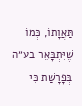תַּאֲוָתוֹ, כְּמוֹ שֶׁיִּתְבָּאֵר בע״ה בְּפָרָשַׁת כִּי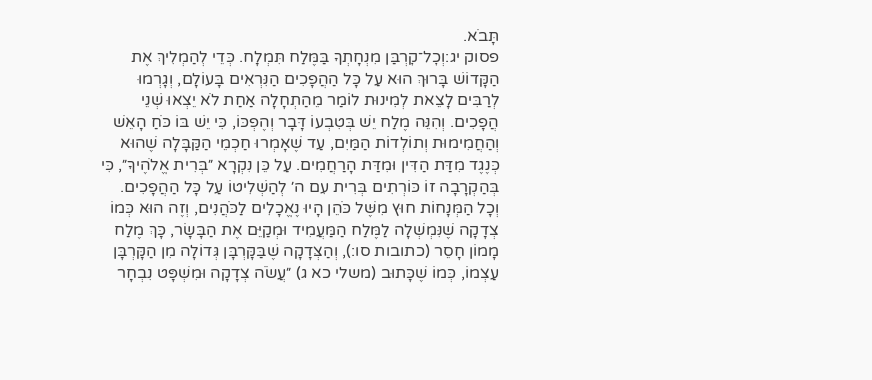תָּבֹא.
פסוק יג:וְכׇל־קׇרְבַּן מִנְחָתְךָ בַּמֶּלַח תִּמְלָח. כְּדֵי לְהַמְלִיךְ אֶת הַקָּדוֹשׁ בָּרוּךְ הוּא עַל כָּל הַהֲפָכִים הַנִּרְאִים בָּעוֹלָם, וְגָרְמוּ לְרַבִּים לָצֵאת לְמִינוּת לוֹמַר מֵהַתְחָלָה אַחַת לֹא יֵצְאוּ שְׁנֵי הֲפָכִים. וְהִנֵּה מֶלַח יֵשׁ בְּטִבְעוֹ דָּבָר וְהֶפְכּוֹ, כִּי יֵשׁ בּוֹ כֹּחַ הָאֵשׁ וְהַחֲמִימוּת וְתוֹלְדוֹת הַמַּיִם, עַד שֶׁאָמְרוּ חַכְמֵי הַקַּבָּלָה שֶׁהוּא כְּנֶגֶד מִדַּת הַדִּין וּמִדַּת הָרַחֲמִים. עַל כֵּן נִקְרָא ״בְּרִית אֱלֹהֶיךָ״, כִּי בְּהַקְרָבָה זוֹ כּוֹרְתִים בְּרִית עִם ה׳ לְהַשְׁלִיטוֹ עַל כָּל הַהֲפָכִים. וְכָל הַמְּנָחוֹת חוּץ מִשֶּׁל כֹּהֵן הָיוּ נֶאֱכָלִים לַכֹּהֲנִים, וְזֶה הוּא כְּמוֹ צְדָקָה שֶׁנִּמְשְׁלָה לַמֶּלַח הַמַּעֲמִיד וּמְקַיֵּם אֶת הַבָּשָׂר, כָּךְ מֶלַח מָמוֹן חָסֵר (כתובות סו:), וְהַצְּדָקָה שֶׁבַּקָּרְבָּן גְּדוֹלָה מִן הַקָּרְבָּן עַצְמוֹ, כְּמוֹ שֶׁכָּתוּב (משלי כא ג) ״עֲשֹׂה צְדָקָה וּמִשְׁפָּט נִבְחָר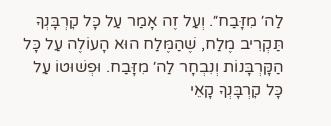לַה׳ מִזָּבַח״. וְעַל זֶה אָמַר עַל כָּל קׇרְבָּנְךָ תַּקְרִיב מֶלַח, שֶׁהַמֶּלַח הוּא הָעוֹלֶה עַל כָּל הַקָּרְבָּנוֹת וְנִבְחָר לַה׳ מִזָּבַח. וּפְשׁוּטוֹ עַל כָּל קׇרְבָּנְךָ קָאֵי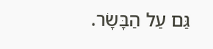גַּם עַל הַבָּשָׂר.